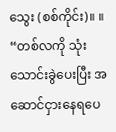သွေး (စစ်ကိုင်း)။ ။
“တစ်လကို သုံးသောင်းခွဲပေးပြီး အဆောင်ငှားနေရပေ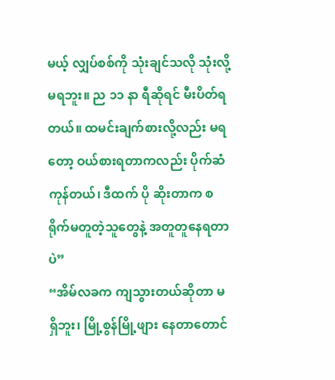မယ့် လျှပ်စစ်ကို သုံးချင်သလို သုံးလို့ မရဘူး။ ည ၁၁ နာ ရီဆိုရင် မီးပိတ်ရတယ်။ ထမင်းချက်စားလို့လည်း မရတော့ ဝယ်စားရတာကလည်း ပိုက်ဆံကုန်တယ်၊ ဒီထက် ပို ဆိုးတာက စရိုက်မတူတဲ့သူတွေနဲ့ အတူတူနေရတာပဲ”
“အိမ်လခက ကျသွားတယ်ဆိုတာ မရှိဘူး၊ မြို့စွန်မြို့ဖျား နေတာတောင်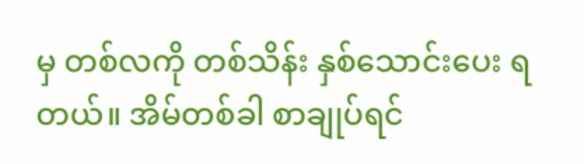မှ တစ်လကို တစ်သိန်း နှစ်သောင်းပေး ရတယ်။ အိမ်တစ်ခါ စာချုပ်ရင်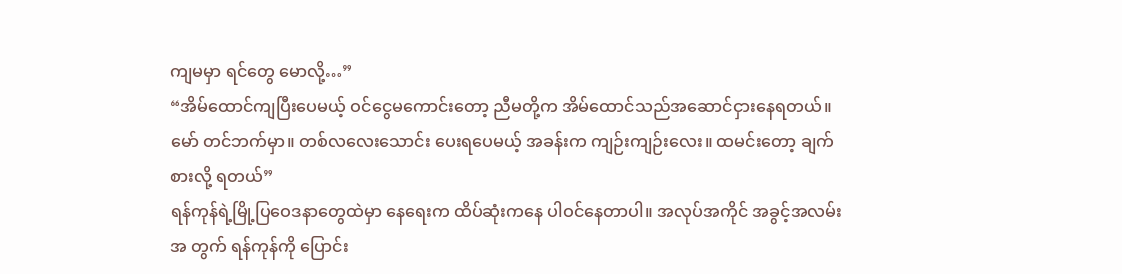ကျမမှာ ရင်တွေ မောလို့…”
“အိမ်ထောင်ကျပြီးပေမယ့် ဝင်ငွေမကောင်းတော့ ညီမတို့က အိမ်ထောင်သည်အဆောင်ငှားနေရတယ်။ မော် တင်ဘက်မှာ။ တစ်လလေးသောင်း ပေးရပေမယ့် အခန်းက ကျဉ်းကျဉ်းလေး။ ထမင်းတော့ ချက်စားလို့ ရတယ်”
ရန်ကုန်ရဲ့မြို့ပြဝေဒနာတွေထဲမှာ နေရေးက ထိပ်ဆုံးကနေ ပါဝင်နေတာပါ။ အလုပ်အကိုင် အခွင့်အလမ်းအ တွက် ရန်ကုန်ကို ပြောင်း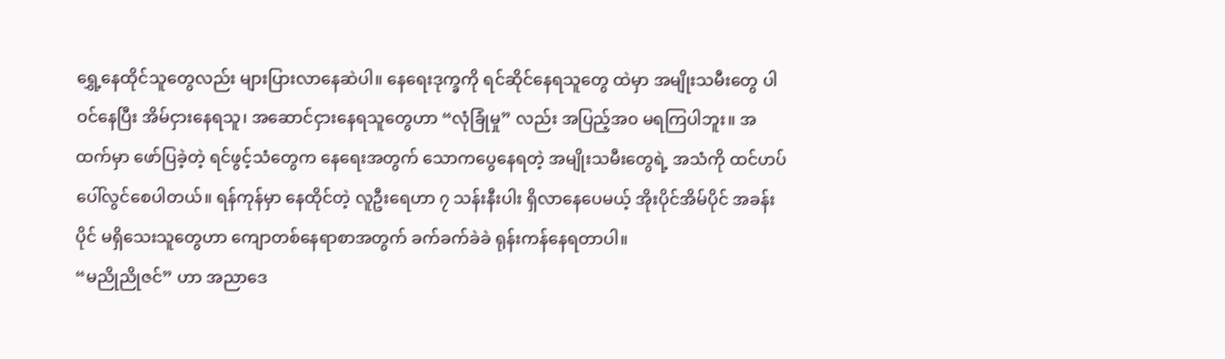ရွှေ့နေထိုင်သူတွေလည်း များပြားလာနေဆဲပါ။ နေရေးဒုက္ခကို ရင်ဆိုင်နေရသူတွေ ထဲမှာ အမျိုးသမီးတွေ ပါဝင်နေပြီး အိမ်ငှားနေရသူ၊ အဆောင်ငှားနေရသူတွေဟာ “လုံခြုံမှု” လည်း အပြည့်အ၀ မရကြပါဘူး။ အထက်မှာ ဖော်ပြခဲ့တဲ့ ရင်ဖွင့်သံတွေက နေရေးအတွက် သောကပွေနေရတဲ့ အမျိုးသမီးတွေရဲ့ အသံကို ထင်ဟပ်ပေါ်လွင်စေပါတယ်။ ရန်ကုန်မှာ နေထိုင်တဲ့ လူဦးရေဟာ ၇ သန်းနီးပါး ရှိလာနေပေမယ့် အိုးပိုင်အိမ်ပိုင် အခန်းပိုင် မရှိသေးသူတွေဟာ ကျောတစ်နေရာစာအတွက် ခက်ခက်ခဲခဲ ရုန်းကန်နေရတာပါ။
“မညိုညိုဇင်” ဟာ အညာဒေ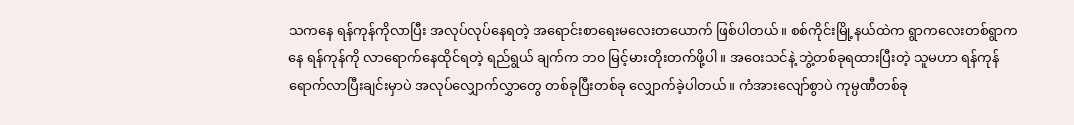သကနေ ရန်ကုန်ကိုလာပြီး အလုပ်လုပ်နေရတဲ့ အရောင်းစာရေးမလေးတယောက် ဖြစ်ပါတယ်။ စစ်ကိုင်းမြို့နယ်ထဲက ရွာကလေးတစ်ရွာကနေ ရန်ကုန်ကို လာရောက်နေထိုင်ရတဲ့ ရည်ရွယ် ချက်က ဘ၀ မြင့်မားတိုးတက်ဖို့ပါ။ အဝေးသင်နဲ့ ဘွဲ့တစ်ခုရထားပြီးတဲ့ သူမဟာ ရန်ကုန်ရောက်လာပြီးချင်းမှာပဲ အလုပ်လျှောက်လွှာတွေ တစ်ခုပြီးတစ်ခု လျှောက်ခဲ့ပါတယ်။ ကံအားလျော်စွာပဲ ကုမ္ပဏီတစ်ခု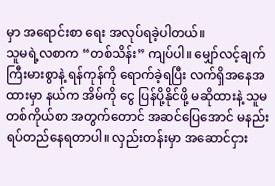မှာ အရောင်းစာ ရေး အလုပ်ရခဲ့ပါတယ်။
သူမရဲ့လစာက “တစ်သိန်း” ကျပ်ပါ။ မျှော်လင့်ချက်ကြီးမားစွာနဲ့ ရန်ကုန်ကို ရောက်ခဲ့ရပြီး လက်ရှိအနေအ ထားမှာ နယ်က အိမ်ကို ငွေ ပြန်ပို့နိုင်ဖို့ မဆိုထားနဲ့ သူမ တစ်ကိုယ်စာ အတွက်တောင် အဆင်ပြေအောင် မနည်း ရပ်တည်နေရတာပါ။ လှည်းတန်းမှာ အဆောင်ငှား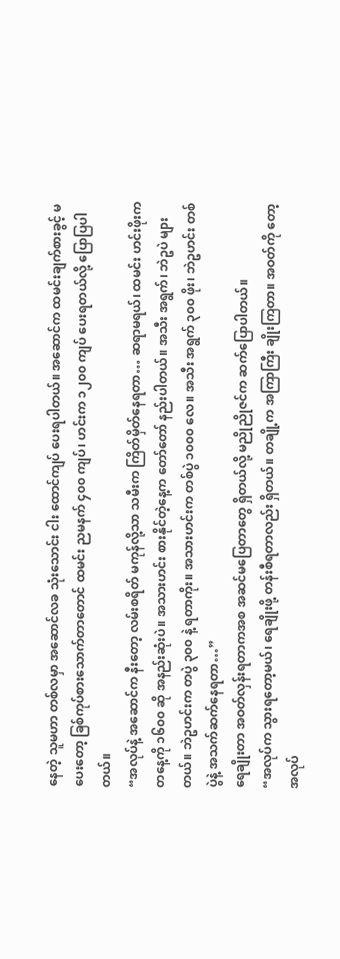နေတဲ့ သူမဟာ တစ်လမှာ အဆောင်လခ သုံးသောင်း ငါး ထောင်ကျပ် ပေးရပါတယ်။ အဆောင်က ထမင်းချက်စားခွင့် မပေးတော့ ခြစ်ကုပ်စားသောက်တာတောင် ထမင်း ညမနက် ၄၀၀ ကျပ်၊ ဟင်းက ၁၂၀၀ ကျပ် ပေးရတယ်လို့ ပြောပြပါတယ်။
“အလုပ်နဲ့ အဆောင်က နီးတော့ လမ်းစရိတ် မကုန်လို့သာ သမီးက ကြိတ်မှိတ်နေရတာ… ဆရာမရယ်၊ ထမင်း ဟင်းဖိုးက တနေ့ကို ၁၆၀၀ ဆို အနည်းဆုံးပဲ။ အသားဟင်း စားနိုင်တဲ့နေ့က တော်တော် နည်းပါတယ်။ အသီး အရွက်၊ ဘဲဥပဲ များတယ်။ ဘဲဥဟင်းက တပွဲ ၃၀၀ နဲ့ ရတာကိုး။ အသားဟင်းက တစ်ပွဲ ၁၀၀၀ လေ။ အသီး အရွက် ၃၀၀ ဖိုး၊ ဘဲဥဟင်း တစ်ပွဲနဲ့ အသက်ဆက်နေရတာ…”
ရေချိုးတာ အဝတ်လှန်းရတာကအစ အဆင်မပြေတာတွေ ရှိတယ်လို့ မညိုညိုဇင်က ဆက်ပြောပါတယ်။
“အလုပ်က သွားရတော့မယ်၊ ရေချိုးဖို့ တန်းစီရတာလည်း ရှိတယ်။ တချို့က အကြာကြီး ချိုးကြတာ။ အဝတ်ကို တော့ အလုပ်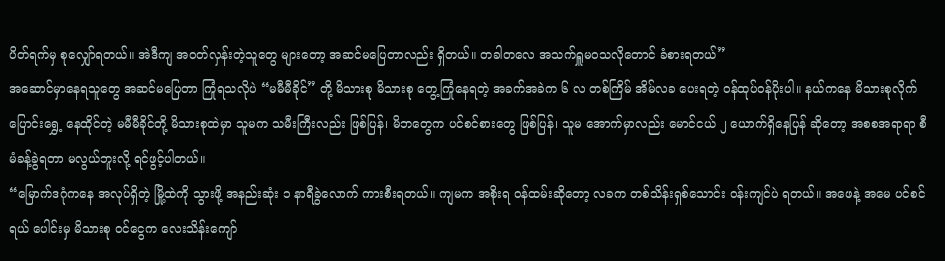ပိတ်ရက်မှ စုလျှော်ရတယ်။ အဲဒီကျ အဝတ်လှန်းတဲ့သူတွေ များတော့ အဆင်မပြေတာလည်း ရှိတယ်။ တခါတလေ အသက်ရှူမဝသလိုတောင် ခံစားရတယ်”
အဆောင်မှာနေရသူတွေ အဆင်မပြေတာ ကြုံရသလိုပဲ “မမီမီခိုင်” တို့ မိသားစု မိသားစု တွေ့ကြုံနေရတဲ့ အခက်အခဲက ၆ လ တစ်ကြိမ် အိမ်လခ ပေးရတဲ့ ဝန်ထုပ်ဝန်ပိုးပါ။ နယ်ကနေ မိသားစုလိုက် ပြောင်းရွှေ့ နေထိုင်တဲ့ မမီမီခိုင်တို့ မိသားစုထဲမှာ သူမက သမီးကြီးလည်း ဖြစ်ပြန်၊ မိဘတွေက ပင်စင်စားတွေ ဖြစ်ပြန်၊ သူမ အောက်မှာလည်း မောင်ငယ် ၂ ယောက်ရှိနေပြန် ဆိုတော့ အစစအရာရာ စီမံခန့်ခွဲရတာ မလွယ်ဘူးလို့ ရင်ဖွင့်ပါတယ်။
“မြောက်ဒဂုံကနေ အလုပ်ရှိတဲ့ မြို့ထဲကို သွားဖို့ အနည်းဆုံး ၁ နာရီခွဲလောက် ကားစီးရတယ်။ ကျမက အစိုးရ ဝန်ထမ်းဆိုတော့ လခက တစ်သိန်းရှစ်သောင်း ဝန်းကျင်ပဲ ရတယ်။ အဖေနဲ့ အမေ ပင်စင်ရယ် ပေါင်းမှ မိသားစု ဝင်ငွေက လေးသိန်းကျော်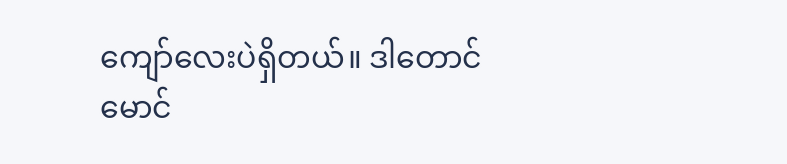ကျော်လေးပဲရှိတယ်။ ဒါတောင် မောင်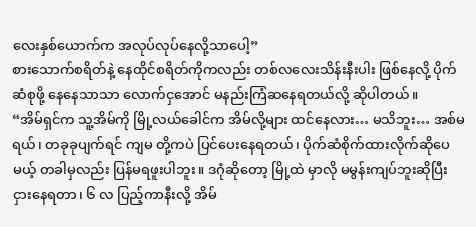လေးနှစ်ယောက်က အလုပ်လုပ်နေလို့သာပေါ့”
စားသောက်စရိတ်နဲ့ နေထိုင်စရိတ်ကိုကလည်း တစ်လလေးသိန်းနီးပါး ဖြစ်နေလို့ ပိုက်ဆံစုဖို့ နေနေသာသာ လောက်ငှအောင် မနည်းကြံဆနေရတယ်လို့ ဆိုပါတယ်။
“အိမ်ရှင်က သူ့အိမ်ကို မြို့လယ်ခေါင်က အိမ်လို့များ ထင်နေလား… မသိဘူး… အစ်မရယ်၊ တခုခုပျက်ရင် ကျမ တို့ကပဲ ပြင်ပေးနေရတယ်၊ ပိုက်ဆံစိုက်ထားလိုက်ဆိုပေမယ့် တခါမှလည်း ပြန်မရဖူးပါဘူး။ ဒဂုံဆိုတော့ မြို့ထဲ မှာလို မမွန်းကျပ်ဘူးဆိုပြီး ငှားနေရတာ၊ ၆ လ ပြည့်ကာနီးလို့ အိမ်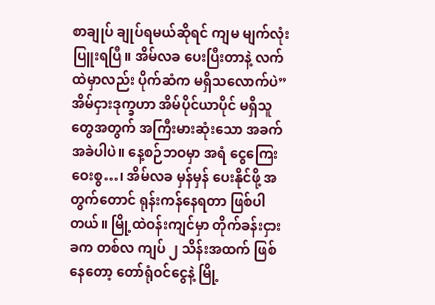စာချုပ် ချုပ်ရမယ်ဆိုရင် ကျမ မျက်လုံးပြူးရပြီ။ အိမ်လခ ပေးပြီးတာနဲ့ လက်ထဲမှာလည်း ပိုက်ဆံက မရှိသလောက်ပဲ”
အိမ်ငှားဒုက္ခဟာ အိမ်ပိုင်ယာပိုင် မရှိသူတွေအတွက် အကြီးမားဆုံးသော အခက်အခဲပါပဲ။ နေ့စဉ်ဘဝမှာ အရံ ငွေကြေး ဝေးစွ…၊ အိမ်လခ မှန်မှန် ပေးနိုင်ဖို့ အတွက်တောင် ရုန်းကန်နေရတာ ဖြစ်ပါတယ်။ မြို့ထဲဝန်းကျင်မှာ တိုက်ခန်းငှားခက တစ်လ ကျပ် ၂ သိန်းအထက် ဖြစ်နေတော့ တော်ရုံဝင်ငွေနဲ့ မြို့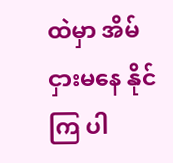ထဲမှာ အိမ်ငှားမနေ နိုင်ကြ ပါ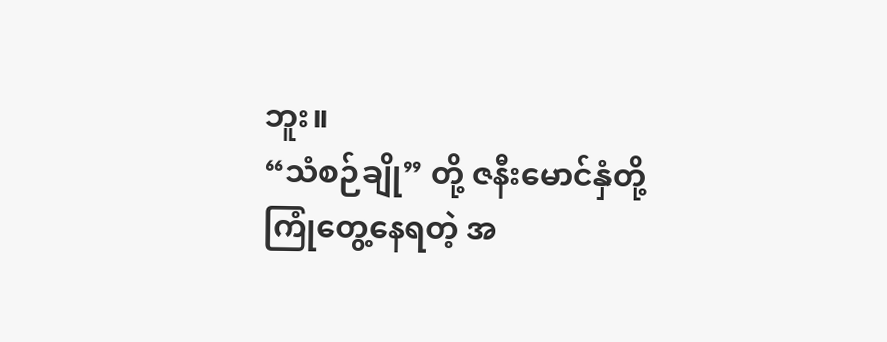ဘူး။
“သံစဉ်ချို” တို့ ဇနီးမောင်နှံတို့ ကြုံတွေ့နေရတဲ့ အ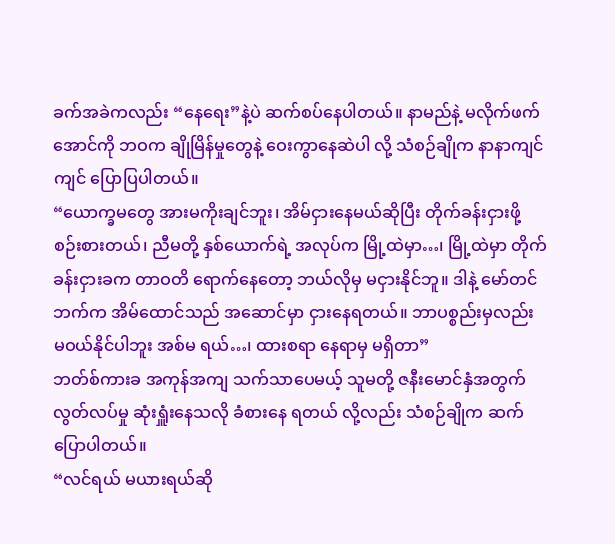ခက်အခဲကလည်း “နေရေး”နဲ့ပဲ ဆက်စပ်နေပါတယ်။ နာမည်နဲ့ မလိုက်ဖက်အောင်ကို ဘဝက ချိုမြိန်မှုတွေနဲ့ ဝေးကွာနေဆဲပါ လို့ သံစဉ်ချိုက နာနာကျင်ကျင် ပြောပြပါတယ်။
“ယောက္ခမတွေ အားမကိုးချင်ဘူး၊ အိမ်ငှားနေမယ်ဆိုပြီး တိုက်ခန်းငှားဖို့ စဉ်းစားတယ်၊ ညီမတို့ နှစ်ယောက်ရဲ့ အလုပ်က မြို့ထဲမှာ…၊ မြို့ထဲမှာ တိုက်ခန်းငှားခက တာဝတိ ရောက်နေတော့ ဘယ်လိုမှ မငှားနိုင်ဘူ။ ဒါနဲ့ မော်တင်ဘက်က အိမ်ထောင်သည် အဆောင်မှာ ငှားနေရတယ်။ ဘာပစ္စည်းမှလည်း မဝယ်နိုင်ပါဘူး အစ်မ ရယ်…၊ ထားစရာ နေရာမှ မရှိတာ”
ဘတ်စ်ကားခ အကုန်အကျ သက်သာပေမယ့် သူမတို့ ဇနီးမောင်နှံအတွက် လွတ်လပ်မှု ဆုံးရှူံးနေသလို ခံစားနေ ရတယ် လို့လည်း သံစဉ်ချိုက ဆက်ပြောပါတယ်။
“လင်ရယ် မယားရယ်ဆို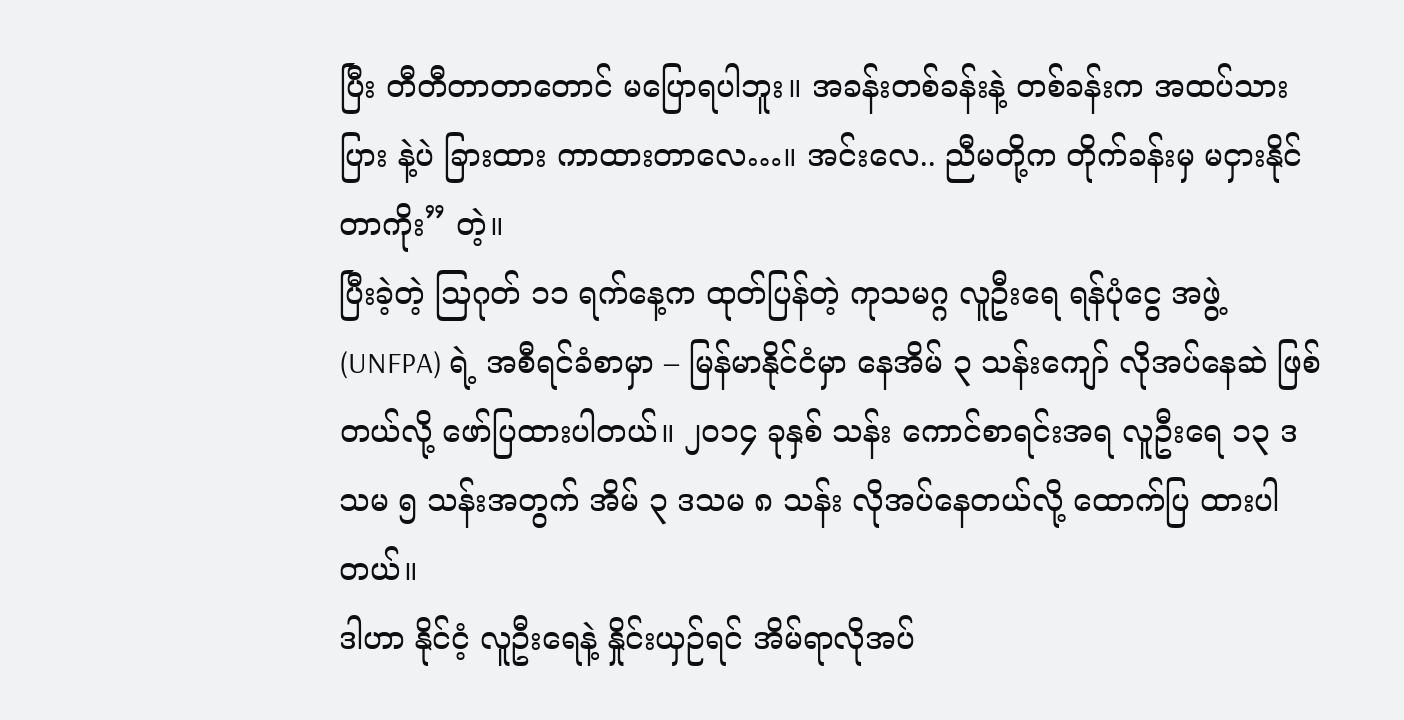ပြီး တီတီတာတာတောင် မပြောရပါဘူး။ အခန်းတစ်ခန်းနဲ့ တစ်ခန်းက အထပ်သားပြား နဲ့ပဲ ခြားထား ကာထားတာလေ…။ အင်းလေ.. ညီမတို့က တိုက်ခန်းမှ မငှားနိုင်တာကိုး” တဲ့။
ပြီးခဲ့တဲ့ သြဂုတ် ၁၁ ရက်နေ့က ထုတ်ပြန်တဲ့ ကုသမဂ္ဂ လူဦးရေ ရန်ပုံငွေ အဖွဲ့ (UNFPA) ရဲ့ အစီရင်ခံစာမှာ – မြန်မာနိုင်ငံမှာ နေအိမ် ၃ သန်းကျော် လိုအပ်နေဆဲ ဖြစ်တယ်လို့ ဖော်ပြထားပါတယ်။ ၂၀၁၄ ခုနှစ် သန်း ကောင်စာရင်းအရ လူဦးရေ ၁၃ ဒသမ ၅ သန်းအတွက် အိမ် ၃ ဒသမ ၈ သန်း လိုအပ်နေတယ်လို့ ထောက်ပြ ထားပါတယ်။
ဒါဟာ နိုင်ငံ့ လူဦးရေနဲ့ နှိုင်းယှဉ်ရင် အိမ်ရာလိုအပ်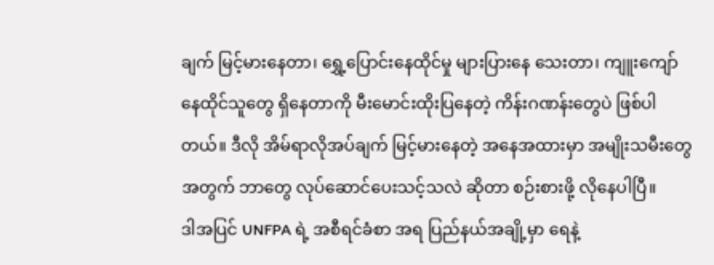ချက် မြင့်မားနေတာ၊ ရွှေ့ပြောင်းနေထိုင်မှု များပြားနေ သေးတာ၊ ကျူးကျော်နေထိုင်သူတွေ ရှိနေတာကို မီးမောင်းထိုးပြနေတဲ့ ကိန်းဂဏန်းတွေပဲ ဖြစ်ပါတယ်။ ဒီလို အိမ်ရာလိုအပ်ချက် မြင့်မားနေတဲ့ အနေအထားမှာ အမျိုးသမီးတွေအတွက် ဘာတွေ လုပ်ဆောင်ပေးသင့်သလဲ ဆိုတာ စဉ်းစားဖို့ လိုနေပါပြီ။
ဒါအပြင် UNFPA ရဲ့ အစီရင်ခံစာ အရ ပြည်နယ်အချို့မှာ ရေနဲ့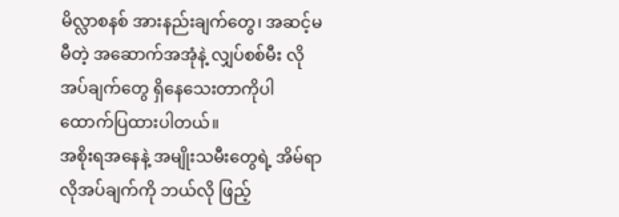မိလ္လာစနစ် အားနည်းချက်တွေ၊ အဆင့်မမီတဲ့ အဆောက်အအုံနဲ့ လျှပ်စစ်မီး လိုအပ်ချက်တွေ ရှိနေသေးတာကိုပါ ထောက်ပြထားပါတယ်။
အစိုးရအနေနဲ့ အမျိုးသမီးတွေရဲ့ အိမ်ရာ လိုအပ်ချက်ကို ဘယ်လို ဖြည့်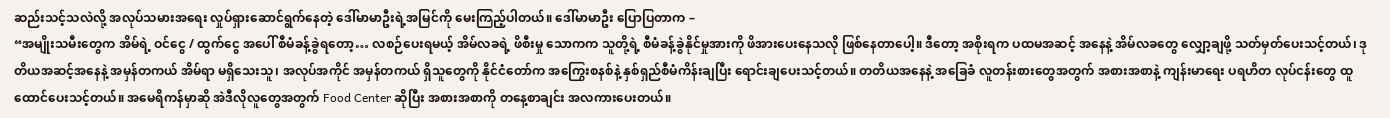ဆည်းသင့်သလဲလို့ အလုပ်သမားအရေး လှုပ်ရှားဆောင်ရွက်နေတဲ့ ဒေါ်မာမာဦးရဲ့အမြင်ကို မေးကြည့်ပါတယ်။ ဒေါ်မာမာဦး ပြောပြတာက –
“အမျိုးသမီးတွေက အိမ်ရဲ့ ဝင်ငွေ / ထွက်ငွေ အပေါ် စီမံခန့်ခွဲရတော့… လစဉ်ပေးရမယ့် အိမ်လခရဲ့ ဖိစီးမှု သောကက သူတို့ရဲ့ စီမံခန့်ခွဲနိုင်မှုအားကို ဖိအားပေးနေသလို ဖြစ်နေတာပေါ့။ ဒီတော့ အစိုးရက ပထမအဆင့် အနေနဲ့ အိမ်လခတွေ လျှော့ချဖို့ သတ်မှတ်ပေးသင့်တယ်၊ ဒုတိယအဆင့်အနေနဲ့ အမှန်တကယ် အိမ်ရာ မရှိသေးသူ၊ အလုပ်အကိုင် အမှန်တကယ် ရှိသူတွေကို နိုင်ငံတော်က အကြွေးစနစ်နဲ့ နှစ်ရှည်စီမံကိန်းချပြီး ရောင်းချပေးသင့်တယ်။ တတိယအနေနဲ့ အခြေခံ လူတန်းစားတွေအတွက် အစားအစာနဲ့ ကျန်းမာရေး ပရဟိတ လုပ်ငန်းတွေ ထူထောင်ပေးသင့်တယ်။ အမေရိကန်မှာဆို အဲဒီလိုလူတွေအတွက် Food Center ဆိုပြီး အစားအစာကို တနေ့စာချင်း အလကားပေးတယ်။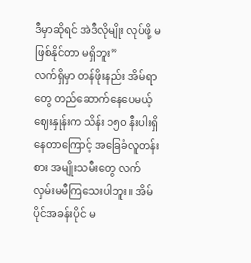ဒီမှာဆိုရင် အဲဒီလိုမျိုး လုပ်ဖို့ မဖြစ်နိုင်တာ မရှိဘူး”
လက်ရှိမှာ တန်ဖိုးနည်း အိမ်ရာတွေ တည်ဆောက်နေပေမယ့် ဈေးနှုန်းက သိန်း ၁၅၀ နီးပါးရှိနေတာကြောင့် အခြေခံလူတန်းစား အမျိုးသမီးတွေ လက်လှမ်းမမီကြသေးပါဘူး။ အိမ်ပိုင်အခန်းပိုင် မ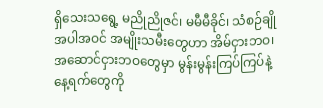ရှိသေးသရွေ့ မညိုညိုဇင်၊ မမီမီခိုင်၊ သံစဉ်ချို အပါအဝင် အမျိုးသမီးတွေဟာ အိမ်ငှားဘဝ၊ အဆောင်ငှားဘဝတွေမှာ မွန်းမွန်းကြပ်ကြပ်နဲ့ နေ့ရက်တွေကို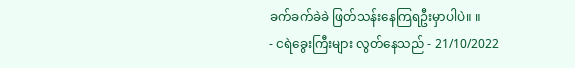ခက်ခက်ခဲခဲ ဖြတ်သန်းနေကြရဦးမှာပါပဲ။ ။
- ငရဲခွေးကြီးများ လွတ်နေသည် - 21/10/2022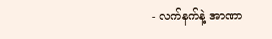- လက်နက်နဲ့ အာဏာ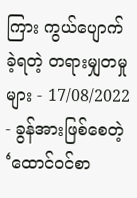ကြား ကွယ်ပျောက်ခဲ့ရတဲ့ တရားမျှတမှုများ - 17/08/2022
- ခွန်အားဖြစ်စေတဲ့ ‘ထောင်ဝင်စာ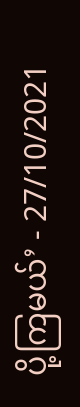ပို့ကြမယ်’ - 27/10/2021